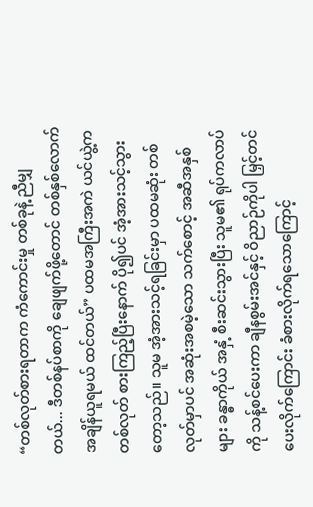“တစ်လုတ်စားရတာက ကံကောင်းမှု တစ်ခုနဲ့ ညီမျှတယ်... ဒီတစ်နပ်စာကို ချေဖျက်ဖို့တောင် တစ်နှစ်လောက် အချိန်ယူရမယ် ထင်တယ်” ပထမအကြီးအကဲ ယင်ယွဲ့က တစ်လုတ် စားကြည့်ပြီးနောက် ပို၍ပင် အံ့အားသင့်သွားတော့သည်။ သူမ အံ့အားသင့်ရခြင်းမှာ ပထမဆုံး တစ်လုတ်မှာပင် အဆုံးအစမဲ့သော သက်စောင့် အဆီအနှစ်များ ခန္ဓာကိုယ် အနှံ့ စီးဆင်းသွားပြီး သူမ၏ ရုပ်ကလာပ်ကို သန့်စင်ပေးကာ ချီနစွမ်းအင်နှင့် ဝိညာဉ်ကိုပါ မြှင့်တင်ပေးလိုက်ကြောင်း ခံစားလိုက်ရသောကြောင့်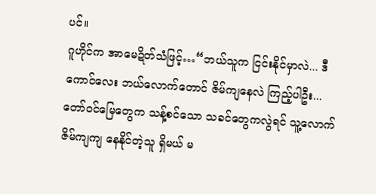ပင်။
ဂူဟိုင်က အာမေဍိတ်သံဖြင့်…“ဘယ်သူက ငြင်းနိုင်မှာလဲ... ဒီကောင်လေး ဘယ်လောက်တောင် ဇိမ်ကျနေလဲ ကြည့်ပါဦး... တော်ဝင်မြေတွေက သန့်စင်သော သခင်တွေကလွဲရင် သူ့လောက် ဇိမ်ကျကျ နေနိုင်တဲ့သူ ရှိမယ် မ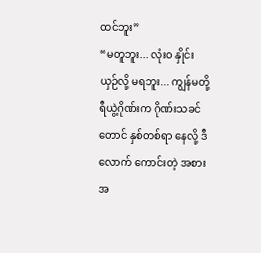ထင်ဘူး”
“မတူဘူး... လုံးဝ နှိုင်းယှဉ်လို့ မရဘူး... ကျွန်မတို့ ရီယွဲ့ဂိုဏ်းက ဂိုဏ်းသခင်တောင် နှစ်တစ်ရာ နေလို့ ဒီလောက် ကောင်းတဲ့ အစားအ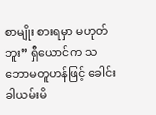စာမျိုး စားရမှာ မဟုတ်ဘူး” ရှီယောင်က သဘောမတူဟန်ဖြင့် ခေါင်းခါယမ်းမိ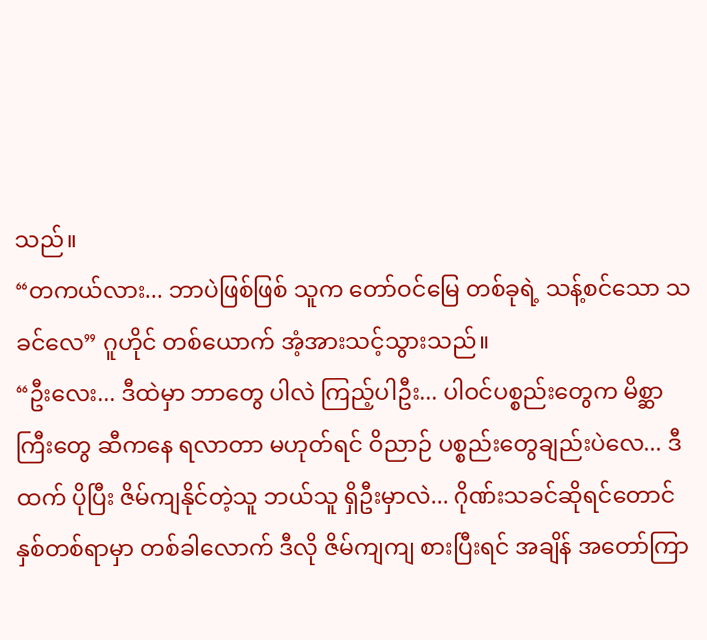သည်။
“တကယ်လား... ဘာပဲဖြစ်ဖြစ် သူက တော်ဝင်မြေ တစ်ခုရဲ့ သန့်စင်သော သခင်လေ” ဂူဟိုင် တစ်ယောက် အံ့အားသင့်သွားသည်။
“ဦးလေး... ဒီထဲမှာ ဘာတွေ ပါလဲ ကြည့်ပါဦး... ပါဝင်ပစ္စည်းတွေက မိစ္ဆာကြီးတွေ ဆီကနေ ရလာတာ မဟုတ်ရင် ဝိညာဉ် ပစ္စည်းတွေချည်းပဲလေ... ဒီထက် ပိုပြီး ဇိမ်ကျနိုင်တဲ့သူ ဘယ်သူ ရှိဦးမှာလဲ... ဂိုဏ်းသခင်ဆိုရင်တောင် နှစ်တစ်ရာမှာ တစ်ခါလောက် ဒီလို ဇိမ်ကျကျ စားပြီးရင် အချိန် အတော်ကြာ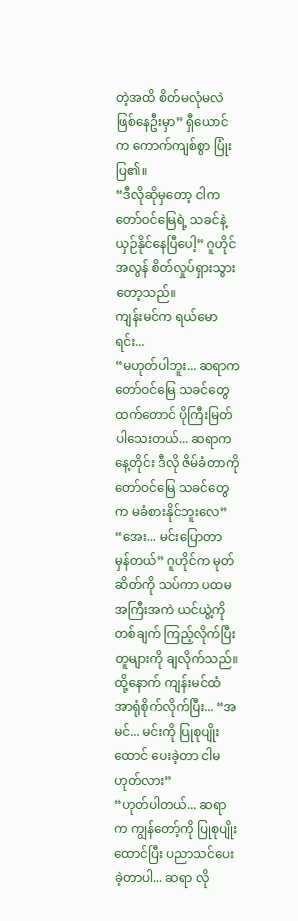တဲ့အထိ စိတ်မလုံမလဲ ဖြစ်နေဦးမှာ” ရှီယောင်က ကောက်ကျစ်စွာ ပြုံးပြ၏။
“ဒီလိုဆိုမှတော့ ငါက တော်ဝင်မြေရဲ့ သခင်နဲ့ ယှဉ်နိုင်နေပြီပေါ့” ဂူဟိုင် အလွန် စိတ်လှုပ်ရှားသွားတော့သည်။
ကျန်းမင်က ရယ်မောရင်း...
“မဟုတ်ပါဘူး... ဆရာက တော်ဝင်မြေ သခင်တွေထက်တောင် ပိုကြီးမြတ်ပါသေးတယ်... ဆရာက နေ့တိုင်း ဒီလို ဇိမ်ခံတာကို တော်ဝင်မြေ သခင်တွေက မခံစားနိုင်ဘူးလေ”
“အေး... မင်းပြောတာ မှန်တယ်” ဂူဟိုင်က မုတ်ဆိတ်ကို သပ်ကာ ပထမအကြီးအကဲ ယင်ယွဲ့ကို တစ်ချက် ကြည့်လိုက်ပြီး တူများကို ချလိုက်သည်။ ထို့နောက် ကျန်းမင်ထံ အာရုံစိုက်လိုက်ပြီး... “အမင်... မင်းကို ပြုစုပျိုးထောင် ပေးခဲ့တာ ငါမဟုတ်လား”
“ဟုတ်ပါတယ်... ဆရာက ကျွန်တော့်ကို ပြုစုပျိုးထောင်ပြီး ပညာသင်ပေးခဲ့တာပါ... ဆရာ လို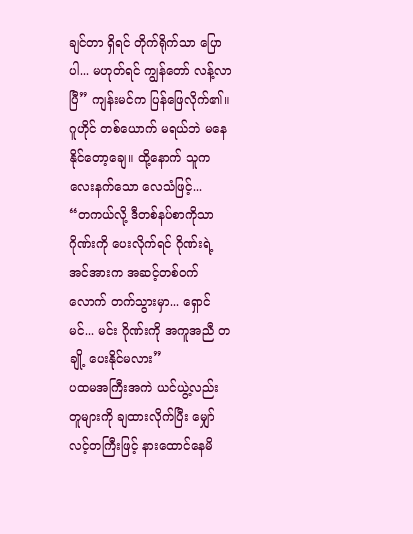ချင်တာ ရှိရင် တိုက်ရိုက်သာ ပြောပါ... မဟုတ်ရင် ကျွန်တော် လန့်လာပြီ” ကျန်းမင်က ပြန်ဖြေလိုက်၏။
ဂူဟိုင် တစ်ယောက် မရယ်ဘဲ မနေနိုင်တော့ချေ။ ထို့နောက် သူက လေးနက်သော လေသံဖြင့်...
“တကယ်လို့ ဒီတစ်နပ်စာကိုသာ ဂိုဏ်းကို ပေးလိုက်ရင် ဂိုဏ်းရဲ့ အင်အားက အဆင့်တစ်ဝက်လောက် တက်သွားမှာ... ရှောင်မင်... မင်း ဂိုဏ်းကို အကူအညီ တချို့ ပေးနိုင်မလား”
ပထမအကြီးအကဲ ယင်ယွဲ့လည်း တူများကို ချထားလိုက်ပြီး မျှော်လင့်တကြီးဖြင့် နားထောင်နေမိ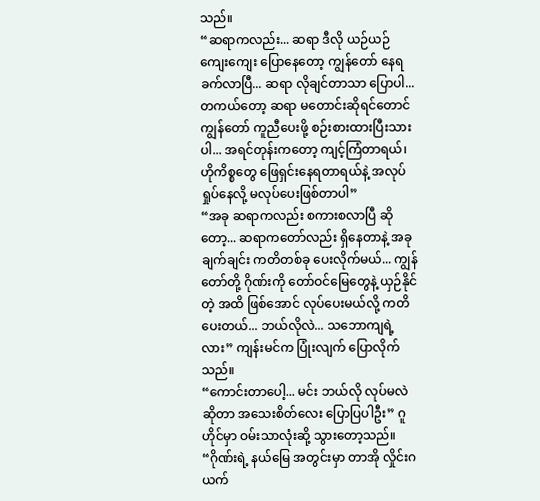သည်။
“ဆရာကလည်း... ဆရာ ဒီလို ယဉ်ယဉ်ကျေးကျေး ပြောနေတော့ ကျွန်တော် နေရခက်လာပြီ... ဆရာ လိုချင်တာသာ ပြောပါ... တကယ်တော့ ဆရာ မတောင်းဆိုရင်တောင် ကျွန်တော် ကူညီပေးဖို့ စဉ်းစားထားပြီးသားပါ... အရင်တုန်းကတော့ ကျင့်ကြံတာရယ်၊ ဟိုကိစ္စတွေ ဖြေရှင်းနေရတာရယ်နဲ့ အလုပ်ရှုပ်နေလို့ မလုပ်ပေးဖြစ်တာပါ”
“အခု ဆရာကလည်း စကားစလာပြီ ဆိုတော့... ဆရာကတော်လည်း ရှိနေတာနဲ့ အခုချက်ချင်း ကတိတစ်ခု ပေးလိုက်မယ်... ကျွန်တော်တို့ ဂိုဏ်းကို တော်ဝင်မြေတွေနဲ့ ယှဉ်နိုင်တဲ့ အထိ ဖြစ်အောင် လုပ်ပေးမယ်လို့ ကတိပေးတယ်... ဘယ်လိုလဲ... သဘောကျရဲ့လား” ကျန်းမင်က ပြုံးလျက် ပြောလိုက်သည်။
“ကောင်းတာပေါ့... မင်း ဘယ်လို လုပ်မလဲ ဆိုတာ အသေးစိတ်လေး ပြောပြပါဦး” ဂူဟိုင်မှာ ဝမ်းသာလုံးဆို့ သွားတော့သည်။
“ဂိုဏ်းရဲ့ နယ်မြေ အတွင်းမှာ တာအို လှိုင်းဂယက်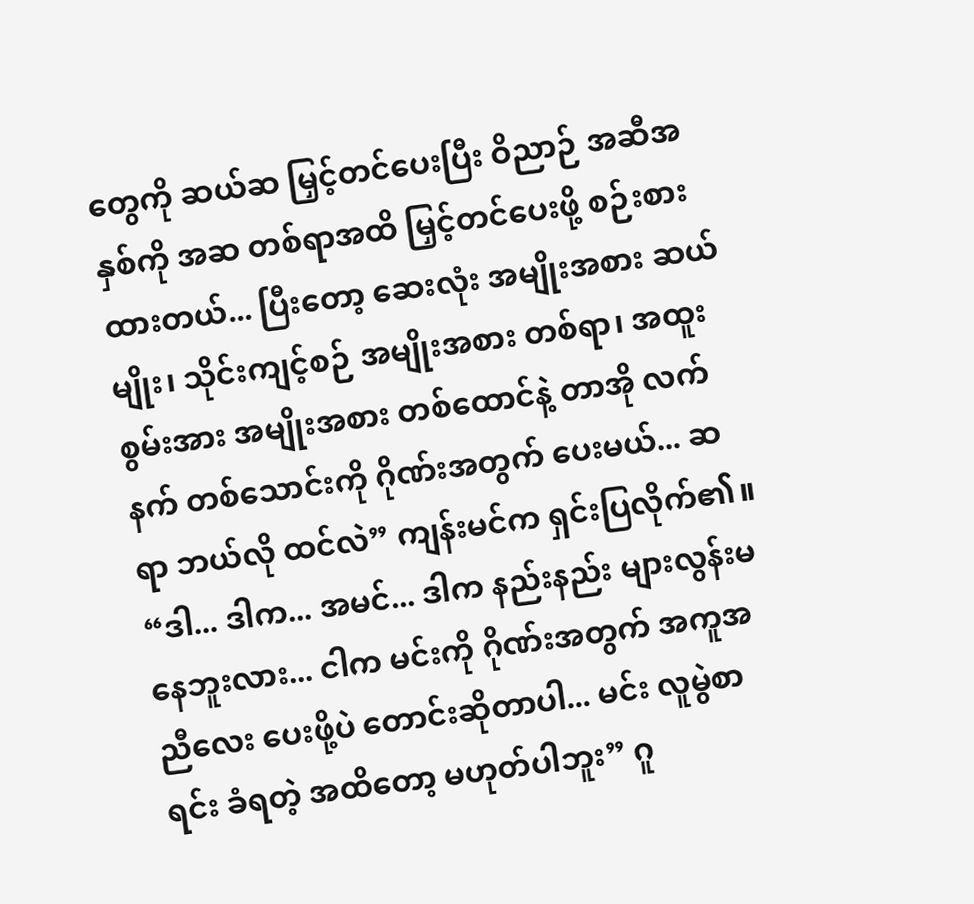တွေကို ဆယ်ဆ မြှင့်တင်ပေးပြီး ဝိညာဉ် အဆီအနှစ်ကို အဆ တစ်ရာအထိ မြှင့်တင်ပေးဖို့ စဉ်းစားထားတယ်... ပြီးတော့ ဆေးလုံး အမျိုးအစား ဆယ်မျိုး၊ သိုင်းကျင့်စဉ် အမျိုးအစား တစ်ရာ၊ အထူး စွမ်းအား အမျိုးအစား တစ်ထောင်နဲ့ တာအို လက်နက် တစ်သောင်းကို ဂိုဏ်းအတွက် ပေးမယ်... ဆရာ ဘယ်လို ထင်လဲ” ကျန်းမင်က ရှင်းပြလိုက်၏။
“ဒါ... ဒါက... အမင်... ဒါက နည်းနည်း များလွန်းမနေဘူးလား... ငါက မင်းကို ဂိုဏ်းအတွက် အကူအညီလေး ပေးဖို့ပဲ တောင်းဆိုတာပါ... မင်း လူမွဲစာရင်း ခံရတဲ့ အထိတော့ မဟုတ်ပါဘူး” ဂူ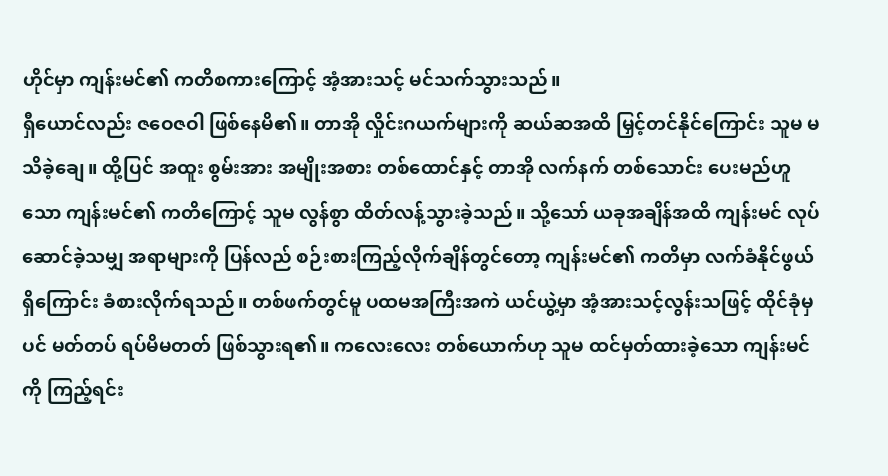ဟိုင်မှာ ကျန်းမင်၏ ကတိစကားကြောင့် အံ့အားသင့် မင်သက်သွားသည်။
ရှီယောင်လည်း ဇဝေဇဝါ ဖြစ်နေမိ၏။ တာအို လှိုင်းဂယက်များကို ဆယ်ဆအထိ မြှင့်တင်နိုင်ကြောင်း သူမ မသိခဲ့ချေ။ ထို့ပြင် အထူး စွမ်းအား အမျိုးအစား တစ်ထောင်နှင့် တာအို လက်နက် တစ်သောင်း ပေးမည်ဟူသော ကျန်းမင်၏ ကတိကြောင့် သူမ လွန်စွာ ထိတ်လန့်သွားခဲ့သည်။ သို့သော် ယခုအချိန်အထိ ကျန်းမင် လုပ်ဆောင်ခဲ့သမျှ အရာများကို ပြန်လည် စဉ်းစားကြည့်လိုက်ချိန်တွင်တော့ ကျန်းမင်၏ ကတိမှာ လက်ခံနိုင်ဖွယ် ရှိကြောင်း ခံစားလိုက်ရသည်။ တစ်ဖက်တွင်မူ ပထမအကြီးအကဲ ယင်ယွဲ့မှာ အံ့အားသင့်လွန်းသဖြင့် ထိုင်ခုံမှပင် မတ်တပ် ရပ်မိမတတ် ဖြစ်သွားရ၏။ ကလေးလေး တစ်ယောက်ဟု သူမ ထင်မှတ်ထားခဲ့သော ကျန်းမင်ကို ကြည့်ရင်း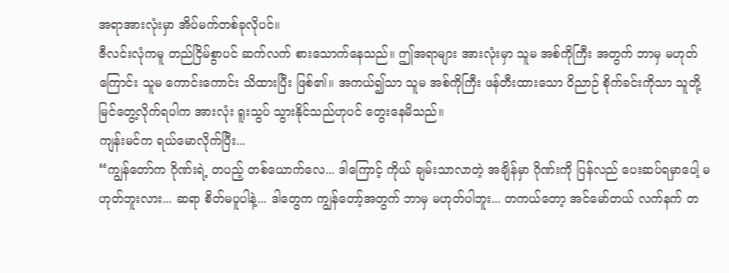အရာအားလုံးမှာ အိပ်မက်တစ်ခုလိုပင်။
ဇီလင်းလုံကမူ တည်ငြိမ်စွာပင် ဆက်လက် စားသောက်နေသည်။ ဤအရာများ အားလုံးမှာ သူမ အစ်ကိုကြီး အတွက် ဘာမှ မဟုတ်ကြောင်း သူမ ကောင်းကောင်း သိထားပြီး ဖြစ်၏။ အကယ်၍သာ သူမ အစ်ကိုကြီး ဖန်တီးထားသော ဝိညာဉ် စိုက်ခင်းကိုသာ သူတို့ မြင်တွေ့လိုက်ရပါက အားလုံး ရူးသွပ် သွားနိုင်သည်ဟုပင် တွေးနေမိသည်။
ကျန်းမင်က ရယ်မောလိုက်ပြီး...
“ကျွန်တော်က ဂိုဏ်းရဲ့ တပည့် တစ်ယောက်လေ... ဒါကြောင့် ကိုယ် ချမ်းသာလာတဲ့ အချိန်မှာ ဂိုဏ်းကို ပြန်လည် ပေးဆပ်ရမှာပေါ့ မဟုတ်ဘူးလား... ဆရာ စိတ်မပူပါနဲ့... ဒါတွေက ကျွန်တော့်အတွက် ဘာမှ မဟုတ်ပါဘူး... တကယ်တော့ အင်မော်တယ် လက်နက် တ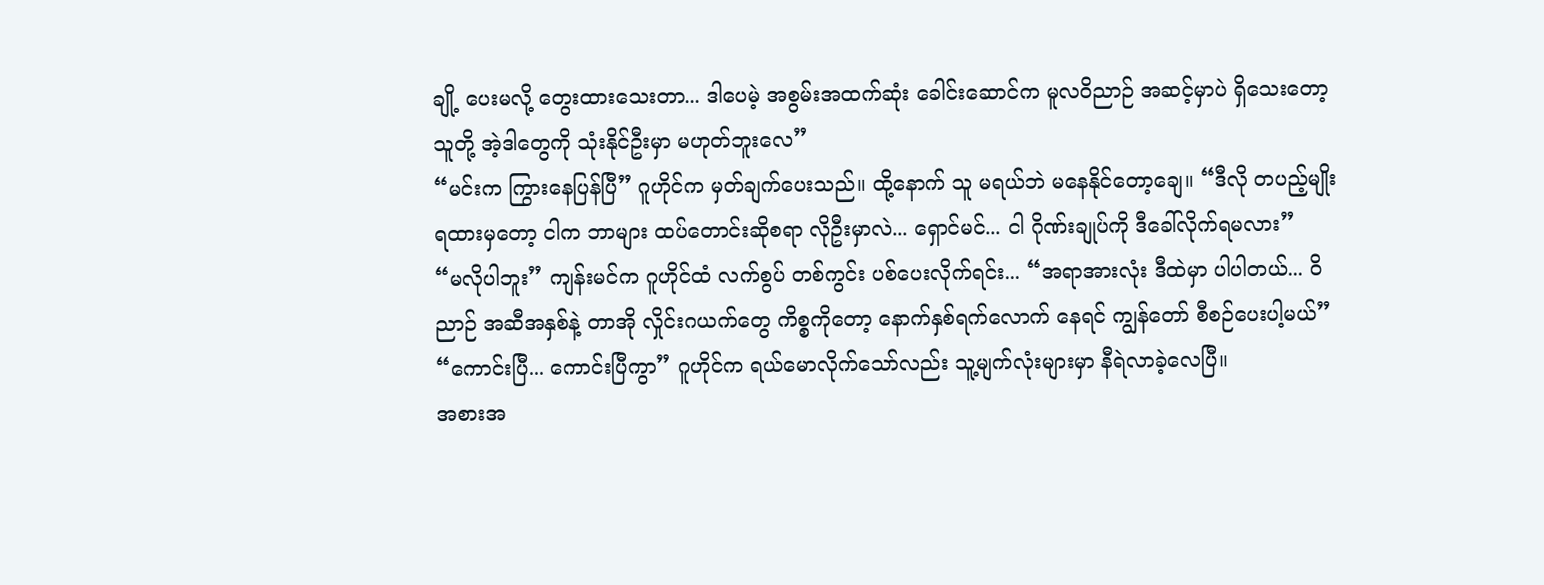ချို့ ပေးမလို့ တွေးထားသေးတာ... ဒါပေမဲ့ အစွမ်းအထက်ဆုံး ခေါင်းဆောင်က မူလဝိညာဉ် အဆင့်မှာပဲ ရှိသေးတော့ သူတို့ အဲ့ဒါတွေကို သုံးနိုင်ဦးမှာ မဟုတ်ဘူးလေ”
“မင်းက ကြွားနေပြန်ပြီ” ဂူဟိုင်က မှတ်ချက်ပေးသည်။ ထို့နောက် သူ မရယ်ဘဲ မနေနိုင်တော့ချေ။ “ဒီလို တပည့်မျိုး ရထားမှတော့ ငါက ဘာများ ထပ်တောင်းဆိုစရာ လိုဦးမှာလဲ... ရှောင်မင်... ငါ ဂိုဏ်းချုပ်ကို ဒီခေါ်လိုက်ရမလား”
“မလိုပါဘူး” ကျန်းမင်က ဂူဟိုင်ထံ လက်စွပ် တစ်ကွင်း ပစ်ပေးလိုက်ရင်း... “အရာအားလုံး ဒီထဲမှာ ပါပါတယ်... ဝိညာဉ် အဆီအနှစ်နဲ့ တာအို လှိုင်းဂယက်တွေ ကိစ္စကိုတော့ နောက်နှစ်ရက်လောက် နေရင် ကျွန်တော် စီစဉ်ပေးပါ့မယ်”
“ကောင်းပြီ... ကောင်းပြီကွာ” ဂူဟိုင်က ရယ်မောလိုက်သော်လည်း သူ့မျက်လုံးများမှာ နီရဲလာခဲ့လေပြီ။
အစားအ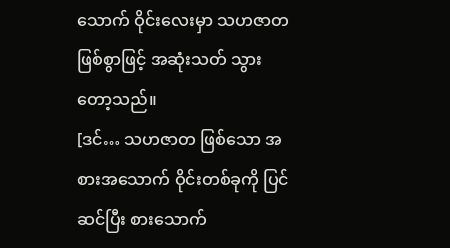သောက် ဝိုင်းလေးမှာ သဟဇာတ ဖြစ်စွာဖြင့် အဆုံးသတ် သွားတော့သည်။
[ဒင်… သဟဇာတ ဖြစ်သော အစားအသောက် ဝိုင်းတစ်ခုကို ပြင်ဆင်ပြီး စားသောက်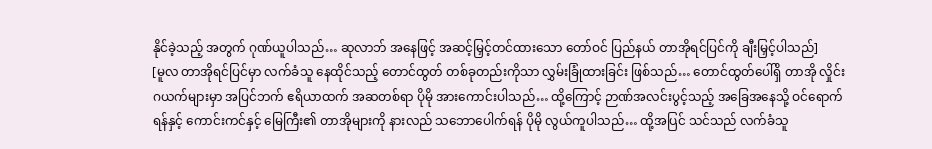နိုင်ခဲ့သည့် အတွက် ဂုဏ်ယူပါသည်… ဆုလာဘ် အနေဖြင့် အဆင့်မြှင့်တင်ထားသော တော်ဝင် ပြည်နယ် တာအိုရင်ပြင်ကို ချီးမြှင့်ပါသည်]
[မူလ တာအိုရင်ပြင်မှာ လက်ခံသူ နေထိုင်သည့် တောင်ထွတ် တစ်ခုတည်းကိုသာ လွှမ်းခြုံထားခြင်း ဖြစ်သည်… တောင်ထွတ်ပေါ်ရှိ တာအို လှိုင်းဂယက်များမှာ အပြင်ဘက် ဧရိယာထက် အဆတစ်ရာ ပိုမို အားကောင်းပါသည်… ထို့ကြောင့် ဉာဏ်အလင်းပွင့်သည့် အခြေအနေသို့ ဝင်ရောက်ရန်နှင့် ကောင်းကင်နှင့် မြေကြီး၏ တာအိုများကို နားလည် သဘောပေါက်ရန် ပိုမို လွယ်ကူပါသည်… ထို့အပြင် သင်သည် လက်ခံသူ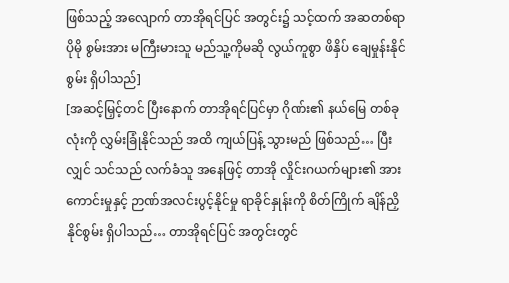ဖြစ်သည့် အလျောက် တာအိုရင်ပြင် အတွင်း၌ သင့်ထက် အဆတစ်ရာ ပိုမို စွမ်းအား မကြီးမားသူ မည်သူ့ကိုမဆို လွယ်ကူစွာ ဖိနှိပ် ချေမှုန်းနိုင်စွမ်း ရှိပါသည်]
[အဆင့်မြှင့်တင် ပြီးနောက် တာအိုရင်ပြင်မှာ ဂိုဏ်း၏ နယ်မြေ တစ်ခုလုံးကို လွှမ်းခြုံနိုင်သည် အထိ ကျယ်ပြန့် သွားမည် ဖြစ်သည်… ပြီးလျှင် သင်သည် လက်ခံသူ အနေဖြင့် တာအို လှိုင်းဂယက်များ၏ အားကောင်းမှုနှင့် ဉာဏ်အလင်းပွင့်နိုင်မှု ရာခိုင်နှုန်းကို စိတ်ကြိုက် ချိန်ညှိနိုင်စွမ်း ရှိပါသည်… တာအိုရင်ပြင် အတွင်းတွင်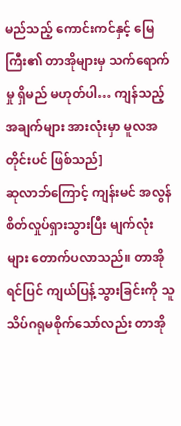မည်သည့် ကောင်းကင်နှင့် မြေကြီး၏ တာအိုများမှ သက်ရောက်မှု ရှိမည် မဟုတ်ပါ… ကျန်သည့် အချက်များ အားလုံးမှာ မူလအတိုင်းပင် ဖြစ်သည်]
ဆုလာဘ်ကြောင့် ကျန်းမင် အလွန် စိတ်လှုပ်ရှားသွားပြီး မျက်လုံးများ တောက်ပလာသည်။ တာအိုရင်ပြင် ကျယ်ပြန့်သွားခြင်းကို သူ သိပ်ဂရုမစိုက်သော်လည်း တာအို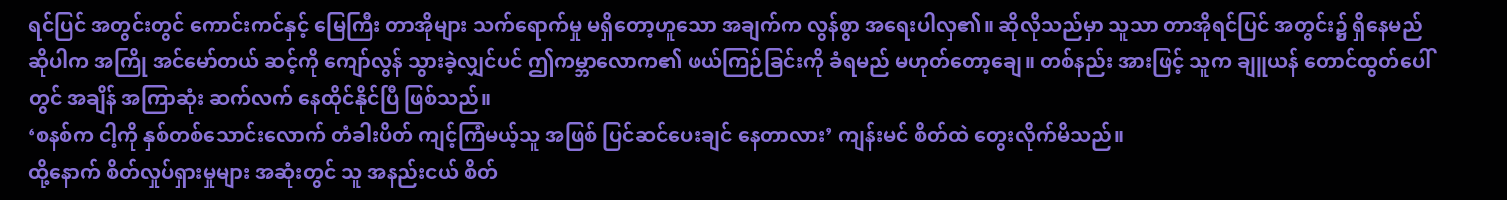ရင်ပြင် အတွင်းတွင် ကောင်းကင်နှင့် မြေကြီး တာအိုများ သက်ရောက်မှု မရှိတော့ဟူသော အချက်က လွန်စွာ အရေးပါလှ၏။ ဆိုလိုသည်မှာ သူသာ တာအိုရင်ပြင် အတွင်း၌ ရှိနေမည် ဆိုပါက အကြို အင်မော်တယ် ဆင့်ကို ကျော်လွန် သွားခဲ့လျှင်ပင် ဤကမ္ဘာလောက၏ ဖယ်ကြဉ်ခြင်းကို ခံရမည် မဟုတ်တော့ချေ။ တစ်နည်း အားဖြင့် သူက ချူယန် တောင်ထွတ်ပေါ်တွင် အချိန် အကြာဆုံး ဆက်လက် နေထိုင်နိုင်ပြီ ဖြစ်သည်။
‘စနစ်က ငါ့ကို နှစ်တစ်သောင်းလောက် တံခါးပိတ် ကျင့်ကြံမယ့်သူ အဖြစ် ပြင်ဆင်ပေးချင် နေတာလား’ ကျန်းမင် စိတ်ထဲ တွေးလိုက်မိသည်။
ထို့နောက် စိတ်လှုပ်ရှားမှုများ အဆုံးတွင် သူ အနည်းငယ် စိတ်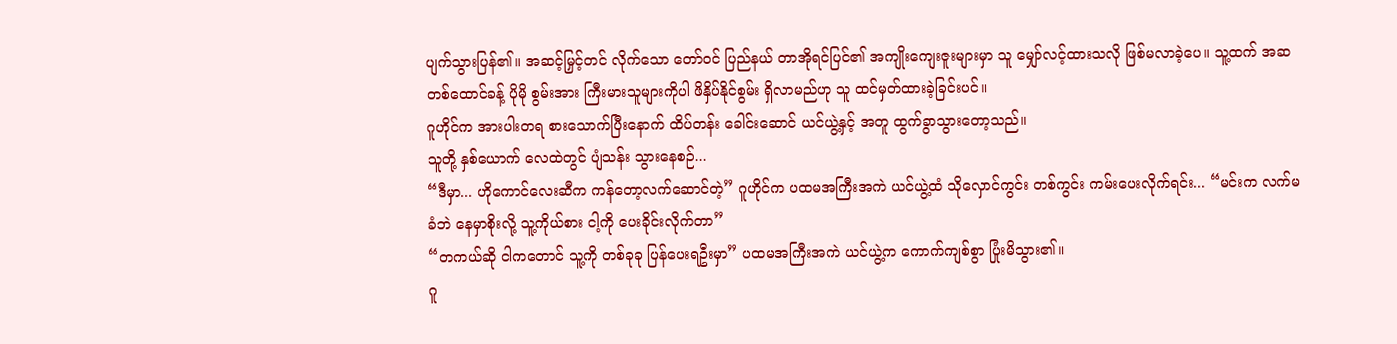ပျက်သွားပြန်၏။ အဆင့်မြှင့်တင် လိုက်သော တော်ဝင် ပြည်နယ် တာအိုရင်ပြင်၏ အကျိုးကျေးဇူးများမှာ သူ မျှော်လင့်ထားသလို ဖြစ်မလာခဲ့ပေ။ သူ့ထက် အဆ တစ်ထောင်ခန့် ပိုမို စွမ်းအား ကြီးမားသူများကိုပါ ဖိနှိပ်နိုင်စွမ်း ရှိလာမည်ဟု သူ ထင်မှတ်ထားခဲ့ခြင်းပင်။
ဂူဟိုင်က အားပါးတရ စားသောက်ပြီးနောက် ထိပ်တန်း ခေါင်းဆောင် ယင်ယွဲ့နှင့် အတူ ထွက်ခွာသွားတော့သည်။
သူတို့ နှစ်ယောက် လေထဲတွင် ပျံသန်း သွားနေစဉ်...
“ဒီမှာ... ဟိုကောင်လေးဆီက ကန်တော့လက်ဆောင်တဲ့” ဂူဟိုင်က ပထမအကြီးအကဲ ယင်ယွဲ့ထံ သိုလှောင်ကွင်း တစ်ကွင်း ကမ်းပေးလိုက်ရင်း... “မင်းက လက်မခံဘဲ နေမှာစိုးလို့ သူ့ကိုယ်စား ငါ့ကို ပေးခိုင်းလိုက်တာ”
“တကယ်ဆို ငါကတောင် သူ့ကို တစ်ခုခု ပြန်ပေးရဦးမှာ” ပထမအကြီးအကဲ ယင်ယွဲ့က ကောက်ကျစ်စွာ ပြုံးမိသွား၏။
ဂူ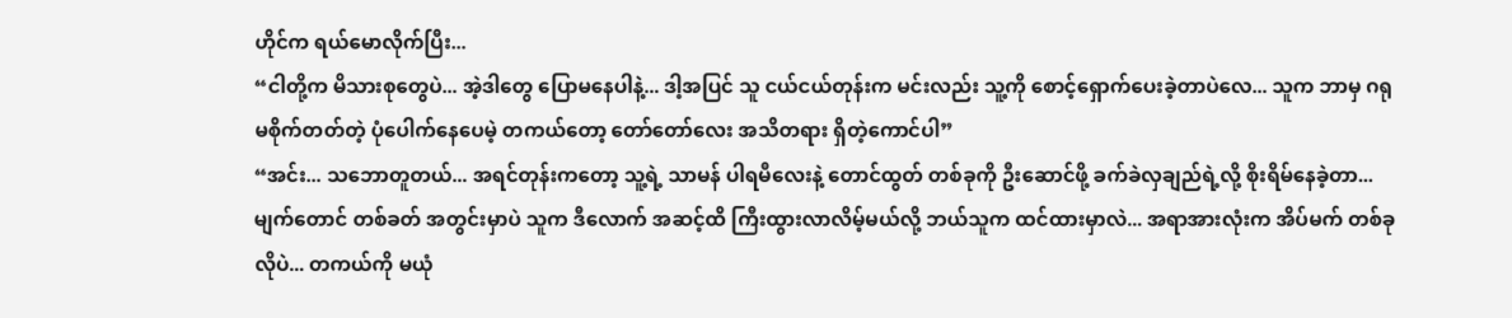ဟိုင်က ရယ်မောလိုက်ပြီး...
“ငါတို့က မိသားစုတွေပဲ... အဲ့ဒါတွေ ပြောမနေပါနဲ့... ဒါ့အပြင် သူ ငယ်ငယ်တုန်းက မင်းလည်း သူ့ကို စောင့်ရှောက်ပေးခဲ့တာပဲလေ... သူက ဘာမှ ဂရုမစိုက်တတ်တဲ့ ပုံပေါက်နေပေမဲ့ တကယ်တော့ တော်တော်လေး အသိတရား ရှိတဲ့ကောင်ပါ”
“အင်း... သဘောတူတယ်... အရင်တုန်းကတော့ သူ့ရဲ့ သာမန် ပါရမီလေးနဲ့ တောင်ထွတ် တစ်ခုကို ဦးဆောင်ဖို့ ခက်ခဲလှချည်ရဲ့လို့ စိုးရိမ်နေခဲ့တာ... မျက်တောင် တစ်ခတ် အတွင်းမှာပဲ သူက ဒီလောက် အဆင့်ထိ ကြီးထွားလာလိမ့်မယ်လို့ ဘယ်သူက ထင်ထားမှာလဲ... အရာအားလုံးက အိပ်မက် တစ်ခုလိုပဲ... တကယ်ကို မယုံ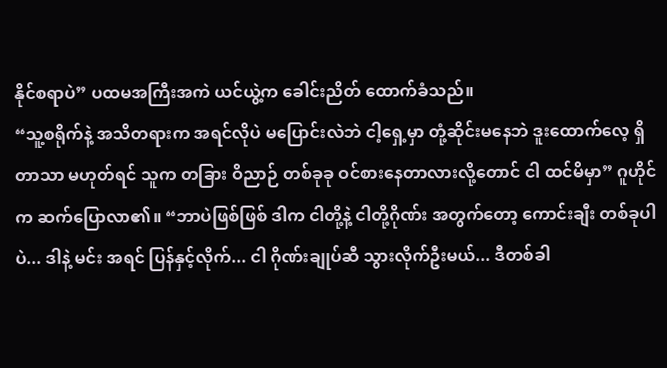နိုင်စရာပဲ” ပထမအကြီးအကဲ ယင်ယွဲ့က ခေါင်းညိတ် ထောက်ခံသည်။
“သူ့စရိုက်နဲ့ အသိတရားက အရင်လိုပဲ မပြောင်းလဲဘဲ ငါ့ရှေ့မှာ တုံ့ဆိုင်းမနေဘဲ ဒူးထောက်လေ့ ရှိတာသာ မဟုတ်ရင် သူက တခြား ဝိညာဉ် တစ်ခုခု ဝင်စားနေတာလားလို့တောင် ငါ ထင်မိမှာ” ဂူဟိုင်က ဆက်ပြောလာ၏။ “ဘာပဲဖြစ်ဖြစ် ဒါက ငါတို့နဲ့ ငါတို့ဂိုဏ်း အတွက်တော့ ကောင်းချီး တစ်ခုပါပဲ... ဒါနဲ့ မင်း အရင် ပြန်နှင့်လိုက်... ငါ ဂိုဏ်းချုပ်ဆီ သွားလိုက်ဦးမယ်... ဒီတစ်ခါ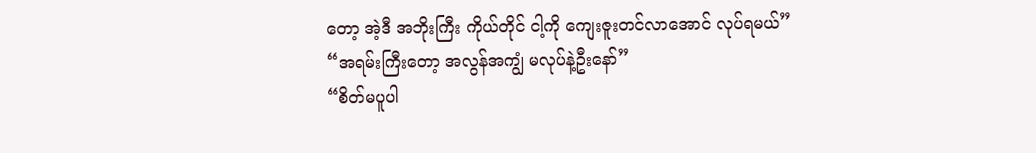တော့ အဲ့ဒီ အဘိုးကြီး ကိုယ်တိုင် ငါ့ကို ကျေးဇူးတင်လာအောင် လုပ်ရမယ်”
“အရမ်းကြီးတော့ အလွန်အကျွံ မလုပ်နဲ့ဦးနော်”
“စိတ်မပူပါ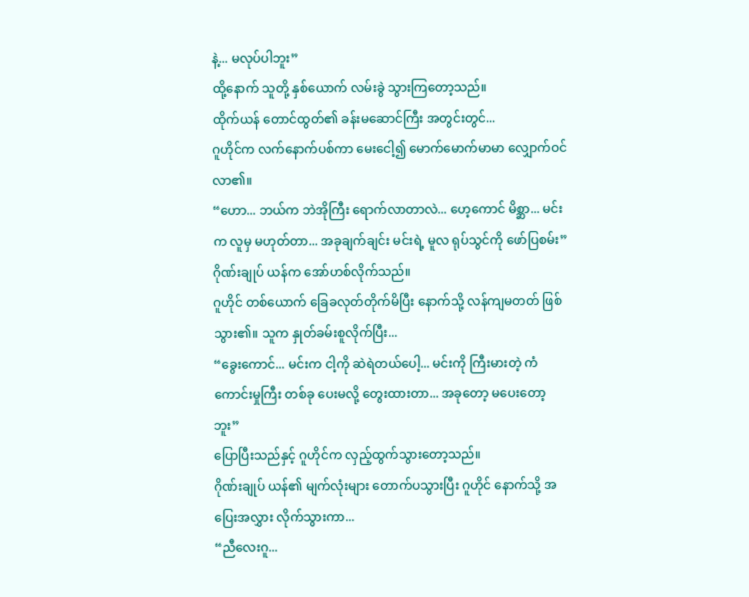နဲ့... မလုပ်ပါဘူး”
ထို့နောက် သူတို့ နှစ်ယောက် လမ်းခွဲ သွားကြတော့သည်။
ထိုက်ယန် တောင်ထွတ်၏ ခန်းမဆောင်ကြီး အတွင်းတွင်...
ဂူဟိုင်က လက်နောက်ပစ်ကာ မေးငေါ့၍ မောက်မောက်မာမာ လျှောက်ဝင်လာ၏။
“ဟော... ဘယ်က ဘဲအိုကြီး ရောက်လာတာလဲ... ဟေ့ကောင် မိစ္ဆာ... မင်းက လူမှ မဟုတ်တာ... အခုချက်ချင်း မင်းရဲ့ မူလ ရုပ်သွင်ကို ဖော်ပြစမ်း” ဂိုဏ်းချုပ် ယန်က အော်ဟစ်လိုက်သည်။
ဂူဟိုင် တစ်ယောက် ခြေခလုတ်တိုက်မိပြီး နောက်သို့ လန်ကျမတတ် ဖြစ်သွား၏။ သူက နှုတ်ခမ်းစူလိုက်ပြီး...
“ခွေးကောင်... မင်းက ငါ့ကို ဆဲရဲတယ်ပေါ့... မင်းကို ကြီးမားတဲ့ ကံကောင်းမှုကြီး တစ်ခု ပေးမလို့ တွေးထားတာ... အခုတော့ မပေးတော့ဘူး”
ပြောပြီးသည်နှင့် ဂူဟိုင်က လှည့်ထွက်သွားတော့သည်။
ဂိုဏ်းချုပ် ယန်၏ မျက်လုံးများ တောက်ပသွားပြီး ဂူဟိုင် နောက်သို့ အပြေးအလွှား လိုက်သွားကာ...
“ညီလေးဂူ...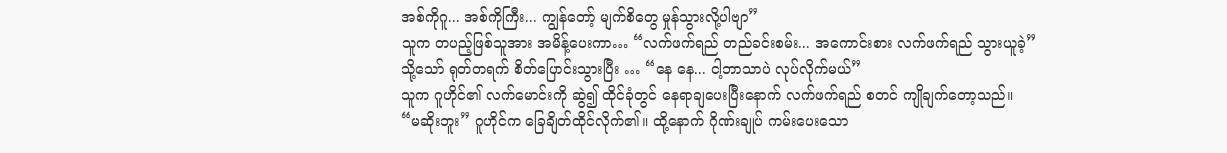အစ်ကိုဂူ... အစ်ကိုကြီး... ကျွန်တော့် မျက်စိတွေ မှုန်သွားလို့ပါဗျာ”
သူက တပည့်ဖြစ်သူအား အမိန့်ပေးကာ… “လက်ဖက်ရည် တည်ခင်းစမ်း... အကောင်းစား လက်ဖက်ရည် သွားယူခဲ့”
သို့သော် ရုတ်တရက် စိတ်ပြောင်းသွားပြီး … “နေ နေ... ငါ့ဘာသာပဲ လုပ်လိုက်မယ်”
သူက ဂူဟိုင်၏ လက်မောင်းကို ဆွဲ၍ ထိုင်ခုံတွင် နေရာချပေးပြီးနောက် လက်ဖက်ရည် စတင် ကျိုချက်တော့သည်။
“မဆိုးဘူး” ဂူဟိုင်က ခြေချိတ်ထိုင်လိုက်၏။ ထို့နောက် ဂိုဏ်းချုပ် ကမ်းပေးသော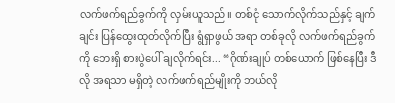လက်ဖက်ရည်ခွက်ကို လှမ်းယူသည်။ တစ်ငုံ သောက်လိုက်သည်နှင့် ချက်ချင်း ပြန်ထွေးထုတ်လိုက်ပြီး ရွံရှာဖွယ် အရာ တစ်ခုလို လက်ဖက်ရည်ခွက်ကို ဘေးရှိ စားပွဲပေါ် ချလိုက်ရင်း... “ဂိုဏ်းချုပ် တစ်ယောက် ဖြစ်နေပြီး ဒီလို အရသာ မရှိတဲ့ လက်ဖက်ရည်မျိုးကို ဘယ်လို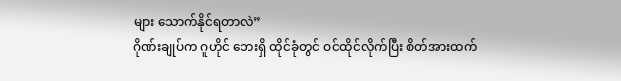များ သောက်နိုင်ရတာလဲ”
ဂိုဏ်းချုပ်က ဂူဟိုင် ဘေးရှိ ထိုင်ခုံတွင် ဝင်ထိုင်လိုက်ပြီး စိတ်အားထက်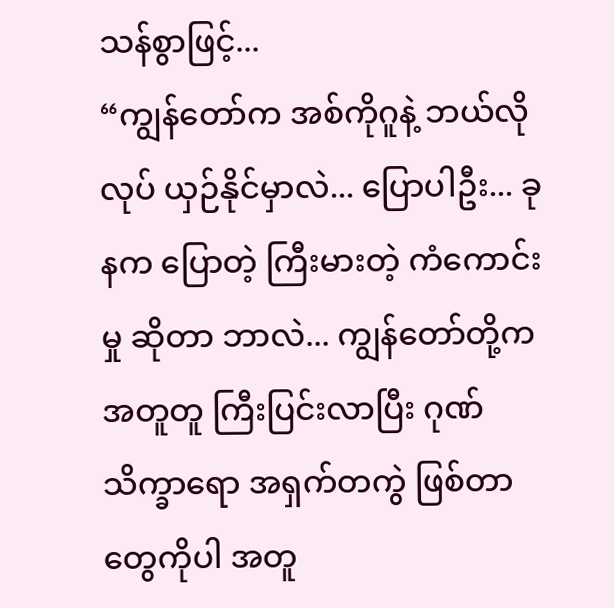သန်စွာဖြင့်...
“ကျွန်တော်က အစ်ကိုဂူနဲ့ ဘယ်လိုလုပ် ယှဉ်နိုင်မှာလဲ... ပြောပါဦး... ခုနက ပြောတဲ့ ကြီးမားတဲ့ ကံကောင်းမှု ဆိုတာ ဘာလဲ... ကျွန်တော်တို့က အတူတူ ကြီးပြင်းလာပြီး ဂုဏ်သိက္ခာရော အရှက်တကွဲ ဖြစ်တာတွေကိုပါ အတူ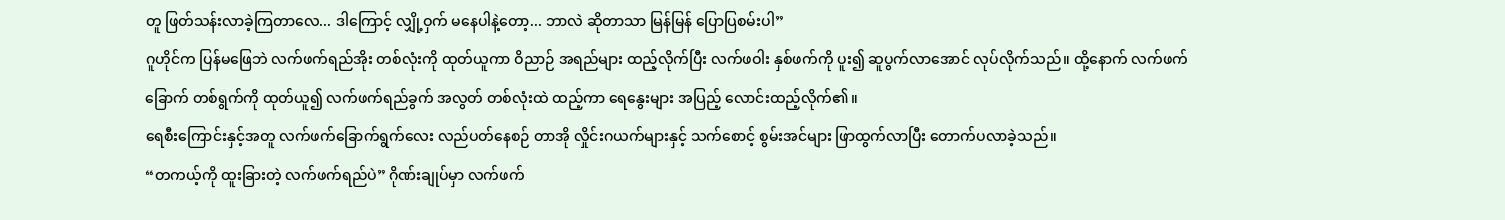တူ ဖြတ်သန်းလာခဲ့ကြတာလေ... ဒါကြောင့် လျှို့ဝှက် မနေပါနဲ့တော့... ဘာလဲ ဆိုတာသာ မြန်မြန် ပြောပြစမ်းပါ”
ဂူဟိုင်က ပြန်မဖြေဘဲ လက်ဖက်ရည်အိုး တစ်လုံးကို ထုတ်ယူကာ ဝိညာဉ် အရည်များ ထည့်လိုက်ပြီး လက်ဖဝါး နှစ်ဖက်ကို ပူး၍ ဆူပွက်လာအောင် လုပ်လိုက်သည်။ ထို့နောက် လက်ဖက်ခြောက် တစ်ရွက်ကို ထုတ်ယူ၍ လက်ဖက်ရည်ခွက် အလွတ် တစ်လုံးထဲ ထည့်ကာ ရေနွေးများ အပြည့် လောင်းထည့်လိုက်၏။
ရေစီးကြောင်းနှင့်အတူ လက်ဖက်ခြောက်ရွက်လေး လည်ပတ်နေစဉ် တာအို လှိုင်းဂယက်များနှင့် သက်စောင့် စွမ်းအင်များ ဖြာထွက်လာပြီး တောက်ပလာခဲ့သည်။
“တကယ့်ကို ထူးခြားတဲ့ လက်ဖက်ရည်ပဲ” ဂိုဏ်းချုပ်မှာ လက်ဖက်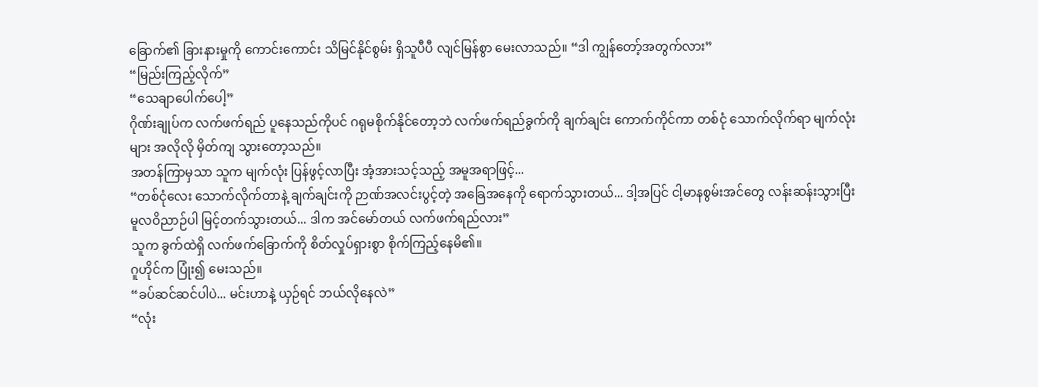ခြောက်၏ ခြားနားမှုကို ကောင်းကောင်း သိမြင်နိုင်စွမ်း ရှိသူပီပီ လျင်မြန်စွာ မေးလာသည်။ “ဒါ ကျွန်တော့်အတွက်လား”
“မြည်းကြည့်လိုက်”
“သေချာပေါက်ပေါ့”
ဂိုဏ်းချုပ်က လက်ဖက်ရည် ပူနေသည်ကိုပင် ဂရုမစိုက်နိုင်တော့ဘဲ လက်ဖက်ရည်ခွက်ကို ချက်ချင်း ကောက်ကိုင်ကာ တစ်ငုံ သောက်လိုက်ရာ မျက်လုံးများ အလိုလို မှိတ်ကျ သွားတော့သည်။
အတန်ကြာမှသာ သူက မျက်လုံး ပြန်ဖွင့်လာပြီး အံ့အားသင့်သည့် အမူအရာဖြင့်...
“တစ်ငုံလေး သောက်လိုက်တာနဲ့ ချက်ချင်းကို ဉာဏ်အလင်းပွင့်တဲ့ အခြေအနေကို ရောက်သွားတယ်... ဒါ့အပြင် ငါ့မာနစွမ်းအင်တွေ လန်းဆန်းသွားပြီး မူလဝိညာဉ်ပါ မြင့်တက်သွားတယ်... ဒါက အင်မော်တယ် လက်ဖက်ရည်လား”
သူက ခွက်ထဲရှိ လက်ဖက်ခြောက်ကို စိတ်လှုပ်ရှားစွာ စိုက်ကြည့်နေမိ၏။
ဂူဟိုင်က ပြုံး၍ မေးသည်။
“ခပ်ဆင်ဆင်ပါပဲ... မင်းဟာနဲ့ ယှဉ်ရင် ဘယ်လိုနေလဲ”
“လုံး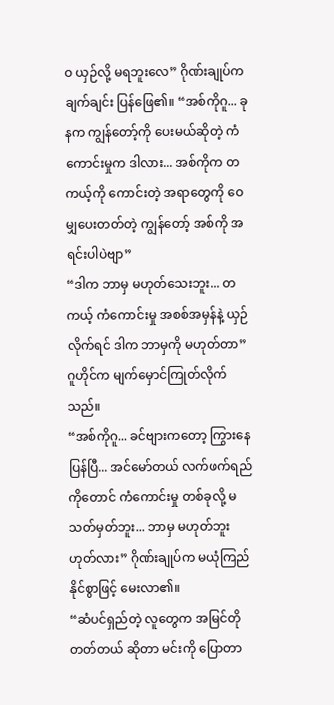ဝ ယှဉ်လို့ မရဘူးလေ” ဂိုဏ်းချုပ်က ချက်ချင်း ပြန်ဖြေ၏။ “အစ်ကိုဂူ... ခုနက ကျွန်တော့်ကို ပေးမယ်ဆိုတဲ့ ကံကောင်းမှုက ဒါလား... အစ်ကိုက တကယ့်ကို ကောင်းတဲ့ အရာတွေကို ဝေမျှပေးတတ်တဲ့ ကျွန်တော့် အစ်ကို အရင်းပါပဲဗျာ”
“ဒါက ဘာမှ မဟုတ်သေးဘူး... တကယ့် ကံကောင်းမှု အစစ်အမှန်နဲ့ ယှဉ်လိုက်ရင် ဒါက ဘာမှကို မဟုတ်တာ” ဂူဟိုင်က မျက်မှောင်ကြုတ်လိုက်သည်။
“အစ်ကိုဂူ... ခင်ဗျားကတော့ ကြွားနေပြန်ပြီ... အင်မော်တယ် လက်ဖက်ရည်ကိုတောင် ကံကောင်းမှု တစ်ခုလို့ မသတ်မှတ်ဘူး... ဘာမှ မဟုတ်ဘူး ဟုတ်လား” ဂိုဏ်းချုပ်က မယုံကြည်နိုင်စွာဖြင့် မေးလာ၏။
“ဆံပင်ရှည်တဲ့ လူတွေက အမြင်တိုတတ်တယ် ဆိုတာ မင်းကို ပြောတာ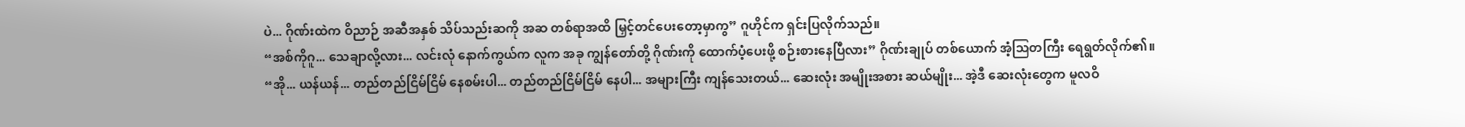ပဲ... ဂိုဏ်းထဲက ဝိညာဉ် အဆီအနှစ် သိပ်သည်းဆကို အဆ တစ်ရာအထိ မြှင့်တင်ပေးတော့မှာကွ” ဂူဟိုင်က ရှင်းပြလိုက်သည်။
“အစ်ကိုဂူ... သေချာလို့လား... လင်းလုံ နောက်ကွယ်က လူက အခု ကျွန်တော်တို့ ဂိုဏ်းကို ထောက်ပံ့ပေးဖို့ စဉ်းစားနေပြီလား” ဂိုဏ်းချုပ် တစ်ယောက် အံ့ဩတကြီး ရေရွတ်လိုက်၏။
“အို... ယန်ယန်... တည်တည်ငြိမ်ငြိမ် နေစမ်းပါ... တည်တည်ငြိမ်ငြိမ် နေပါ... အများကြီး ကျန်သေးတယ်... ဆေးလုံး အမျိုးအစား ဆယ်မျိုး... အဲ့ဒီ ဆေးလုံးတွေက မူလဝိ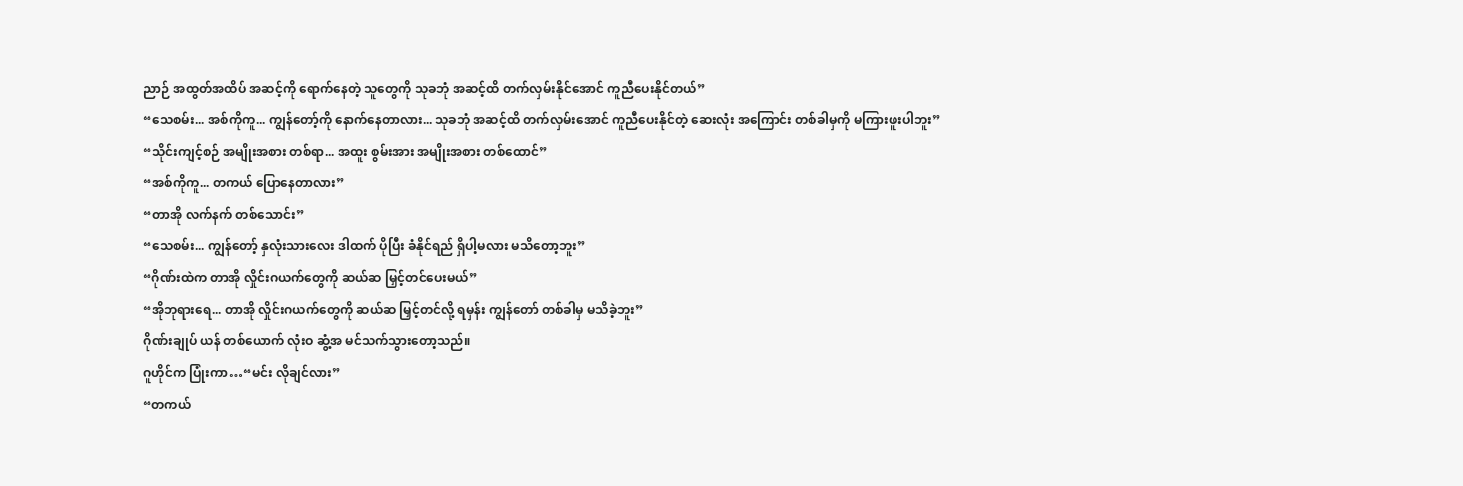ညာဉ် အထွတ်အထိပ် အဆင့်ကို ရောက်နေတဲ့ သူတွေကို သုခဘုံ အဆင့်ထိ တက်လှမ်းနိုင်အောင် ကူညီပေးနိုင်တယ်”
“သေစမ်း... အစ်ကိုကူ... ကျွန်တော့်ကို နောက်နေတာလား... သုခဘုံ အဆင့်ထိ တက်လှမ်းအောင် ကူညီပေးနိုင်တဲ့ ဆေးလုံး အကြောင်း တစ်ခါမှကို မကြားဖူးပါဘူး”
“သိုင်းကျင့်စဉ် အမျိုးအစား တစ်ရာ... အထူး စွမ်းအား အမျိုးအစား တစ်ထောင်”
“အစ်ကိုကူ... တကယ် ပြောနေတာလား”
“တာအို လက်နက် တစ်သောင်း”
“သေစမ်း... ကျွန်တော့် နှလုံးသားလေး ဒါထက် ပိုပြီး ခံနိုင်ရည် ရှိပါ့မလား မသိတော့ဘူး”
“ဂိုဏ်းထဲက တာအို လှိုင်းဂယက်တွေကို ဆယ်ဆ မြှင့်တင်ပေးမယ်”
“အိုဘုရားရေ... တာအို လှိုင်းဂယက်တွေကို ဆယ်ဆ မြှင့်တင်လို့ ရမှန်း ကျွန်တော် တစ်ခါမှ မသိခဲ့ဘူး”
ဂိုဏ်းချုပ် ယန် တစ်ယောက် လုံးဝ ဆွံ့အ မင်သက်သွားတော့သည်။
ဂူဟိုင်က ပြုံးကာ…“မင်း လိုချင်လား”
“တကယ်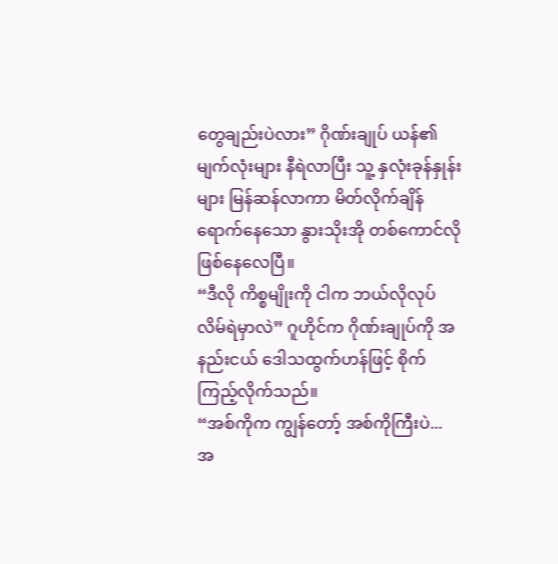တွေချည်းပဲလား” ဂိုဏ်းချုပ် ယန်၏ မျက်လုံးများ နီရဲလာပြီး သူ့ နှလုံးခုန်နှုန်းများ မြန်ဆန်လာကာ မိတ်လိုက်ချိန် ရောက်နေသော နွားသိုးအို တစ်ကောင်လို ဖြစ်နေလေပြီ။
“ဒီလို ကိစ္စမျိုးကို ငါက ဘယ်လိုလုပ် လိမ်ရဲမှာလဲ” ဂူဟိုင်က ဂိုဏ်းချုပ်ကို အနည်းငယ် ဒေါသထွက်ဟန်ဖြင့် စိုက်ကြည့်လိုက်သည်။
“အစ်ကိုက ကျွန်တော့် အစ်ကိုကြီးပဲ... အ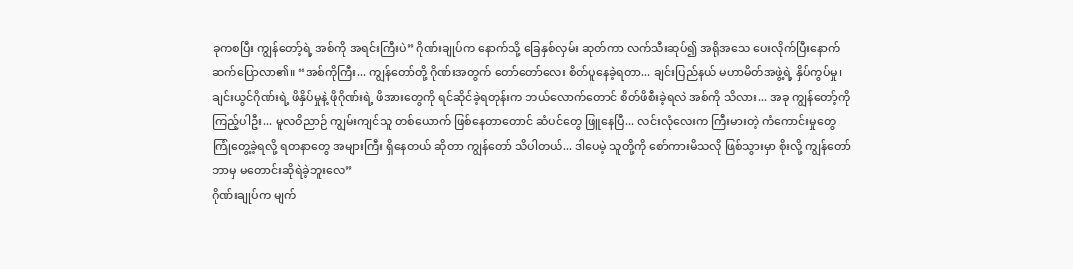ခုကစပြီး ကျွန်တော့်ရဲ့ အစ်ကို အရင်းကြီးပဲ” ဂိုဏ်းချုပ်က နောက်သို့ ခြေနှစ်လှမ်း ဆုတ်ကာ လက်သီးဆုပ်၍ အရိုအသေ ပေးလိုက်ပြီးနောက် ဆက်ပြောလာ၏။ “အစ်ကိုကြီး... ကျွန်တော်တို့ ဂိုဏ်းအတွက် တော်တော်လေး စိတ်ပူနေခဲ့ရတာ... ချင်းပြည်နယ် မဟာမိတ်အဖွဲ့ရဲ့ နှိပ်ကွပ်မှု၊ ချင်းယွင်ဂိုဏ်းရဲ့ ဖိနှိပ်မှုနဲ့ ဖိုဂိုဏ်းရဲ့ ဖိအားတွေကို ရင်ဆိုင်ခဲ့ရတုန်းက ဘယ်လောက်တောင် စိတ်ဖိစီးခဲ့ရလဲ အစ်ကို သိလား... အခု ကျွန်တော့်ကို ကြည့်ပါဦး... မူလဝိညာဉ် ကျွမ်းကျင်သူ တစ်ယောက် ဖြစ်နေတာတောင် ဆံပင်တွေ ဖြူနေပြီ... လင်းလုံလေးက ကြီးမားတဲ့ ကံကောင်းမှုတွေ ကြုံတွေ့ခဲ့ရလို့ ရတနာတွေ အများကြီး ရှိနေတယ် ဆိုတာ ကျွန်တော် သိပါတယ်... ဒါပေမဲ့ သူတို့ကို စော်ကားမိသလို ဖြစ်သွားမှာ စိုးလို့ ကျွန်တော် ဘာမှ မတောင်းဆိုရဲခဲ့ဘူးလေ”
ဂိုဏ်းချုပ်က မျက်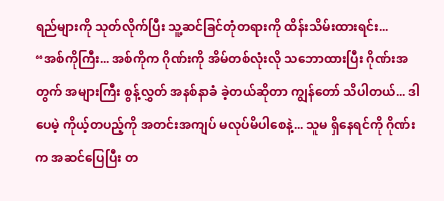ရည်များကို သုတ်လိုက်ပြီး သူ့ဆင်ခြင်တုံတရားကို ထိန်းသိမ်းထားရင်း...
“အစ်ကိုကြီး... အစ်ကိုက ဂိုဏ်းကို အိမ်တစ်လုံးလို သဘောထားပြီး ဂိုဏ်းအတွက် အများကြီး စွန့်လွှတ် အနစ်နာခံ ခဲ့တယ်ဆိုတာ ကျွန်တော် သိပါတယ်... ဒါပေမဲ့ ကိုယ့်တပည့်ကို အတင်းအကျပ် မလုပ်မိပါစေနဲ့... သူမ ရှိနေရင်ကို ဂိုဏ်းက အဆင်ပြေပြီး တ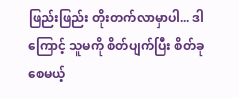ဖြည်းဖြည်း တိုးတက်လာမှာပါ... ဒါကြောင့် သူမကို စိတ်ပျက်ပြီး စိတ်ခုစေမယ့်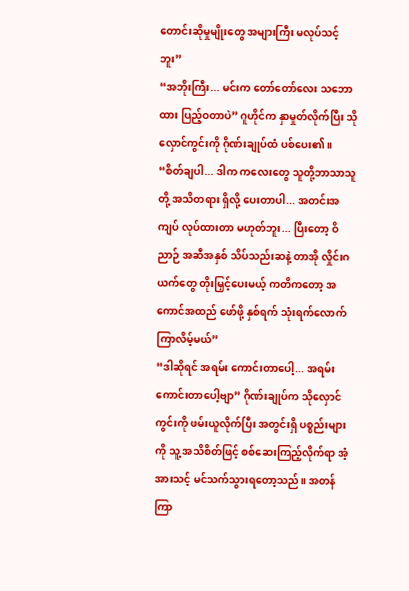တောင်းဆိုမှုမျိုးတွေ အများကြီး မလုပ်သင့်ဘူး”
“အဘိုးကြီး... မင်းက တော်တော်လေး သဘောထား ပြည့်ဝတာပဲ” ဂူဟိုင်က နှာမှုတ်လိုက်ပြီး သိုလှောင်ကွင်းကို ဂိုဏ်းချုပ်ထံ ပစ်ပေး၏။ “စိတ်ချပါ... ဒါက ကလေးတွေ သူတို့ဘာသာသူတို့ အသိတရား ရှိလို့ ပေးတာပါ... အတင်းအကျပ် လုပ်ထားတာ မဟုတ်ဘူး... ပြီးတော့ ဝိညာဉ် အဆီအနှစ် သိပ်သည်းဆနဲ့ တာအို လှိုင်းဂယက်တွေ တိုးမြှင့်ပေးမယ့် ကတိကတော့ အကောင်အထည် ဖော်ဖို့ နှစ်ရက် သုံးရက်လောက် ကြာလိမ့်မယ်”
“ဒါဆိုရင် အရမ်း ကောင်းတာပေါ့... အရမ်း ကောင်းတာပေါ့ဗျာ” ဂိုဏ်းချုပ်က သိုလှောင်ကွင်းကို ဖမ်းယူလိုက်ပြီး အတွင်းရှိ ပစ္စည်းများကို သူ့ အသိစိတ်ဖြင့် စစ်ဆေးကြည့်လိုက်ရာ အံ့အားသင့် မင်သက်သွားရတော့သည်။ အတန်ကြာ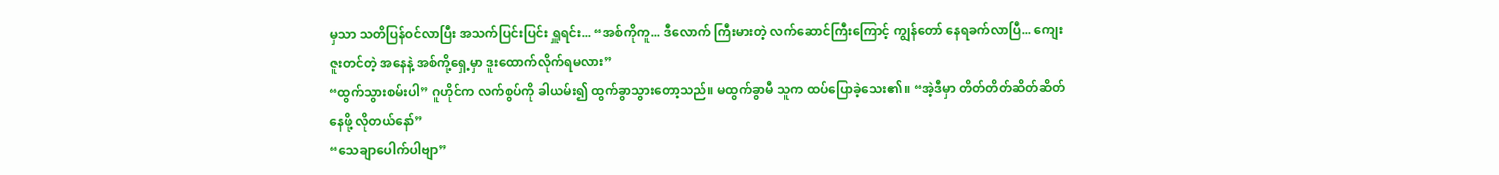မှသာ သတိပြန်ဝင်လာပြီး အသက်ပြင်းပြင်း ရှူရင်း... “အစ်ကိုကူ... ဒီလောက် ကြီးမားတဲ့ လက်ဆောင်ကြီးကြောင့် ကျွန်တော် နေရခက်လာပြီ... ကျေးဇူးတင်တဲ့ အနေနဲ့ အစ်ကို့ရှေ့မှာ ဒူးထောက်လိုက်ရမလား”
“ထွက်သွားစမ်းပါ” ဂူဟိုင်က လက်စွပ်ကို ခါယမ်း၍ ထွက်ခွာသွားတော့သည်။ မထွက်ခွာမီ သူက ထပ်ပြောခဲ့သေး၏။ “အဲ့ဒီမှာ တိတ်တိတ်ဆိတ်ဆိတ် နေဖို့ လိုတယ်နော်”
“သေချာပေါက်ပါဗျာ”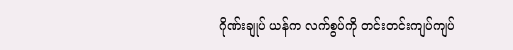ဂိုဏ်းချုပ် ယန်က လက်စွပ်ကို တင်းတင်းကျပ်ကျပ်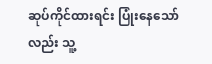ဆုပ်ကိုင်ထားရင်း ပြုံးနေသော်လည်း သူ့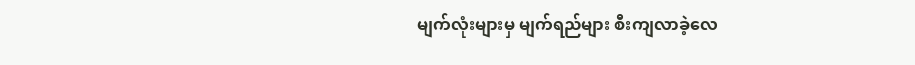မျက်လုံးများမှ မျက်ရည်များ စီးကျလာခဲ့လေ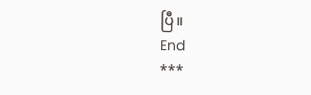ပြီ။
End
***